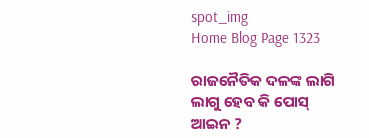spot_img
Home Blog Page 1323

ରାଜନୈତିକ ଦଳଙ୍କ ଲାଗି ଲାଗୁ ହେବ କି ପୋସ୍ ଆଇନ ?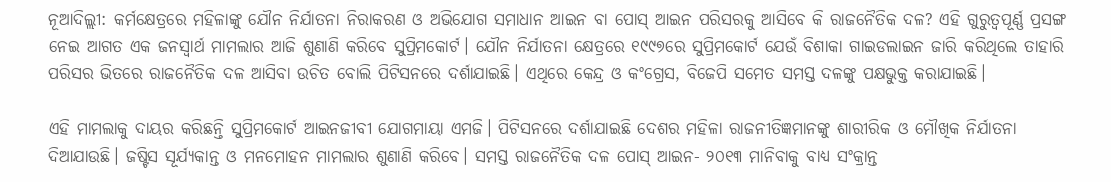ନୂଆଦିଲ୍ଲୀ: କର୍ମକ୍ଷେତ୍ରରେ ମହିଳାଙ୍କୁ ଯୌନ ନିର୍ଯାତନା ନିରାକରଣ ଓ ଅଭିଯୋଗ ସମାଧାନ ଆଇନ ବା ପୋସ୍ ଆଇନ ପରିସରକୁ ଆସିବେ କି ରାଜନୈତିକ ଦଳ? ଏହି ଗୁରୁତ୍ବପୂର୍ଣ୍ଣ ପ୍ରସଙ୍ଗ ନେଇ ଆଗତ ଏକ ଜନସ୍ବାର୍ଥ ମାମଲାର ଆଜି ଶୁଣାଣି କରିବେ ସୁପ୍ରିମକୋର୍ଟ। ଯୌନ ନିର୍ଯାତନା କ୍ଷେତ୍ରରେ ୧୯୯୭ରେ ସୁପ୍ରିମକୋର୍ଟ ଯେଉଁ ବିଶାକା ଗାଇଡଲାଇନ ଜାରି କରିଥିଲେ ତାହାରି ପରିସର ଭିତରେ ରାଜନୈତିକ ଦଳ ଆସିବା ଉଚିତ ବୋଲି ପିଟିସନରେ ଦର୍ଶାଯାଇଛି। ଏଥିରେ କେନ୍ଦ୍ର ଓ କଂଗ୍ରେସ, ବିଜେପି ସମେତ ସମସ୍ତ ଦଳଙ୍କୁ ପକ୍ଷଭୁକ୍ତ କରାଯାଇଛି।

ଏହି ମାମଲାକୁ ଦାୟର କରିଛନ୍ତି ସୁପ୍ରିମକୋର୍ଟ ଆଇନଜୀବୀ ଯୋଗମାୟା ଏମଜି। ପିଟିସନରେ ଦର୍ଶାଯାଇଛି ଦେଶର ମହିଳା ରାଜନୀତିଜ୍ଞମାନଙ୍କୁ ଶାରୀରିକ ଓ ମୌଖିକ ନିର୍ଯାତନା ଦିଆଯାଉଛି। ଜଷ୍ଟିସ ସୂର୍ଯ୍ୟକାନ୍ତ ଓ ମନମୋହନ ମାମଲାର ଶୁଣାଣି କରିବେ। ସମସ୍ତ ରାଜନୈତିକ ଦଳ ପୋସ୍ ଆଇନ- ୨୦୧୩ ମାନିବାକୁ ବାଧ୍ୟ ସଂକ୍ରାନ୍ତ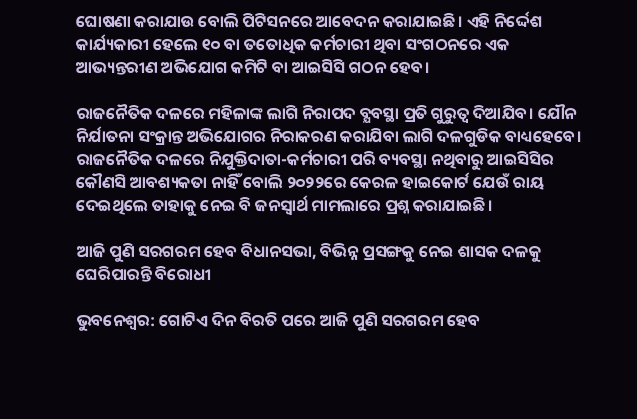ଘୋଷଣା କରାଯାଉ ବୋଲି ପିଟିସନରେ ଆବେଦନ କରାଯାଇଛି। ଏହି ନିର୍ଦ୍ଦେଶ କାର୍ଯ୍ୟକାରୀ ହେଲେ ୧୦ ବା ତତୋଧିକ କର୍ମଚାରୀ ଥିବା ସଂଗଠନରେ ଏକ ଆଭ୍ୟନ୍ତରୀଣ ଅଭିଯୋଗ କମିଟି ବା ଆଇସିସି ଗଠନ ହେବ।

ରାଜନୈତିକ ଦଳରେ ମହିଳାଙ୍କ ଲାଗି ନିରାପଦ ବ୍ଯବସ୍ଥା ପ୍ରତି ଗୁରୁତ୍ବ ଦିଆଯିବ। ଯୌନ ନିର୍ଯାତନା ସଂକ୍ରାନ୍ତ ଅଭିଯୋଗର ନିରାକରଣ କରାଯିବା ଲାଗି ଦଳଗୁଡିକ ବାଧ୍ୟହେବେ। ରାଜନୈତିକ ଦଳରେ ନିଯୁକ୍ତିଦାତା-କର୍ମଚାରୀ ପରି ବ୍ୟବସ୍ଥା ନଥିବାରୁ ଆଇସିସିର କୌଣସି ଆବଶ୍ୟକତା ନାହିଁ ବୋଲି ୨୦୨୨ରେ କେରଳ ହାଇକୋର୍ଟ ଯେଉଁ ରାୟ ଦେଇଥିଲେ ତାହାକୁ ନେଇ ବି ଜନସ୍ବାର୍ଥ ମାମଲାରେ ପ୍ରଶ୍ନ କରାଯାଇଛି।

ଆଜି ପୁଣି ସରଗରମ ହେବ ବିଧାନସଭା, ବିଭିନ୍ନ ପ୍ରସଙ୍ଗକୁ ନେଇ ଶାସକ ଦଳକୁ ଘେରିପାରନ୍ତି ବିରୋଧୀ

ଭୁବନେଶ୍ବର: ଗୋଟିଏ ଦିନ ବିରତି ପରେ ଆଜି ପୁଣି ସରଗରମ ହେବ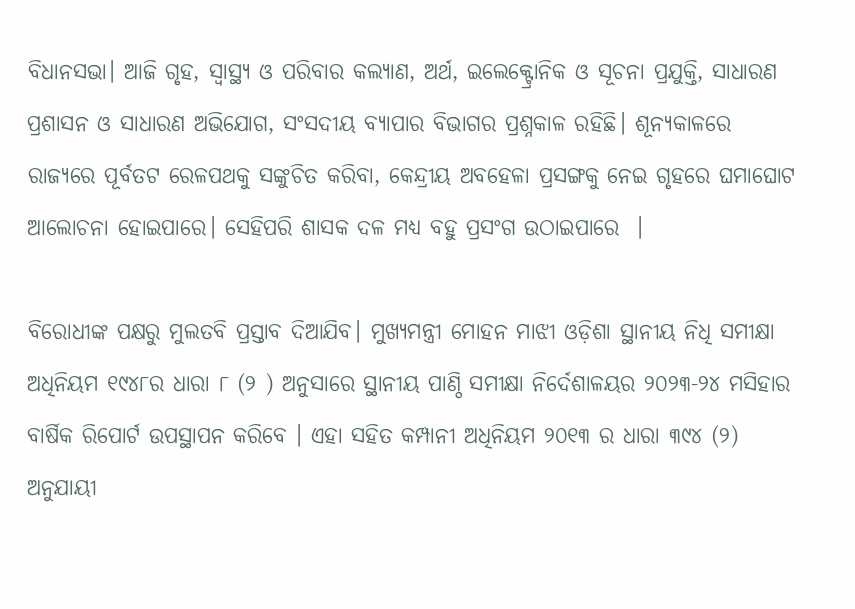ବିଧାନସଭା। ଆଜି ଗୃହ, ସ୍ଵାସ୍ଥ୍ୟ ଓ ପରିବାର କଲ୍ୟାଣ, ଅର୍ଥ, ଇଲେକ୍ଟ୍ରୋନିକ ଓ ସୂଚନା ପ୍ରଯୁକ୍ତି, ସାଧାରଣ ପ୍ରଶାସନ ଓ ସାଧାରଣ ଅଭିଯୋଗ, ସଂସଦୀୟ ବ୍ୟାପାର ବିଭାଗର ପ୍ରଶ୍ନକାଳ ରହିଛି। ଶୂନ୍ୟକାଳରେ ରାଜ୍ୟରେ ପୂର୍ବତଟ ରେଳପଥକୁ ସଙ୍କୁଚିତ କରିବା, କେନ୍ଦ୍ରୀୟ ଅବହେଳା ପ୍ରସଙ୍ଗକୁ ନେଇ ଗୃହରେ ଘମାଘୋଟ ଆଲୋଚନା ହୋଇପାରେ। ସେହିପରି ଶାସକ ଦଳ ମଧ୍ୟ ବହୁ ପ୍ରସଂଗ ଉଠାଇପାରେ  ।

ବିରୋଧୀଙ୍କ ପକ୍ଷରୁ ମୁଲତବି ପ୍ରସ୍ତାବ ଦିଆଯିବ। ମୁଖ୍ୟମନ୍ତ୍ରୀ ମୋହନ ମାଝୀ ଓଡ଼ିଶା ସ୍ଥାନୀୟ ନିଧି ସମୀକ୍ଷା ଅଧିନିୟମ ୧୯୪୮ର ଧାରା ୮ (୨ ) ଅନୁସାରେ ସ୍ଥାନୀୟ ପାଣ୍ଠି ସମୀକ୍ଷା ନିର୍ଦେଶାଳୟର ୨୦୨୩-୨୪ ମସିହାର ବାର୍ଷିକ ରିପୋର୍ଟ ଉପସ୍ଥାପନ କରିବେ । ଏହା ସହିତ କମ୍ପାନୀ ଅଧିନିୟମ ୨୦୧୩ ର ଧାରା ୩୯୪ (୨) ଅନୁଯାୟୀ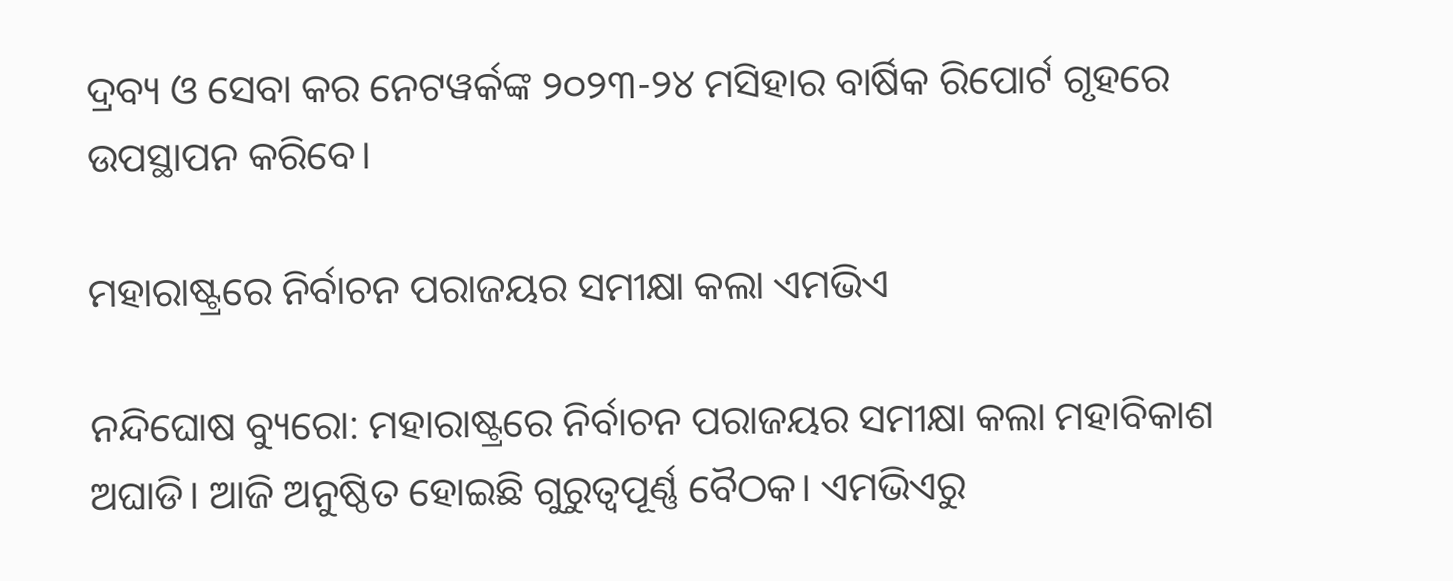ଦ୍ରବ୍ୟ ଓ ସେବା କର ନେଟୱର୍କଙ୍କ ୨୦୨୩-୨୪ ମସିହାର ବାର୍ଷିକ ରିପୋର୍ଟ ଗୃହରେ ଉପସ୍ଥାପନ କରିବେ।

ମହାରାଷ୍ଟ୍ରରେ ନିର୍ବାଚନ ପରାଜୟର ସମୀକ୍ଷା କଲା ଏମଭିଏ

ନନ୍ଦିଘୋଷ ବ୍ୟୁରୋ: ମହାରାଷ୍ଟ୍ରରେ ନିର୍ବାଚନ ପରାଜୟର ସମୀକ୍ଷା କଲା ମହାବିକାଶ ଅଘାଡି। ଆଜି ଅନୁଷ୍ଠିତ ହୋଇଛି ଗୁରୁତ୍ବପୂର୍ଣ୍ଣ ବୈଠକ। ଏମଭିଏରୁ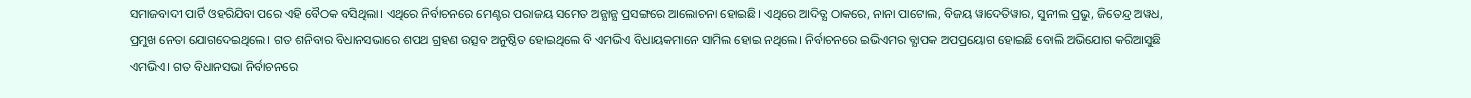ସମାଜବାଦୀ ପାର୍ଟି ଓହରିଯିବା ପରେ ଏହି ବୈଠକ ବସିଥିଲା। ଏଥିରେ ନିର୍ବାଚନରେ ମେଣ୍ଟର ପରାଜୟ ସମେତ ଅନ୍ଯାନ୍ଯ ପ୍ରସଙ୍ଗରେ ଆଲୋଚନା ହୋଇଛି। ଏଥିରେ ଆଦିତ୍ଯ ଠାକରେ, ନାନା ପାଟୋଲ, ବିଜୟ ୱାଦେତିୱାର, ସୁନୀଲ ପ୍ରଭୁ, ଜିତେନ୍ଦ୍ର ଅୱଧ, ପ୍ରମୁଖ ନେତା ଯୋଗଦେଇଥିଲେ। ଗତ ଶନିବାର ବିଧାନସଭାରେ ଶପଥ ଗ୍ରହଣ ଉତ୍ସବ ଅନୁଷ୍ଠିତ ହୋଇଥିଲେ ବି ଏମଭିଏ ବିଧାୟକମାନେ ସାମିଲ ହୋଇ ନଥିଲେ। ନିର୍ବାଚନରେ ଇଭିଏମର ବ୍ଯାପକ ଅପପ୍ରୟୋଗ ହୋଇଛି ବୋଲି ଅଭିଯୋଗ କରିଆସୁଛି ଏମଭିଏ। ଗତ ବିଧାନସଭା ନିର୍ବାଚନରେ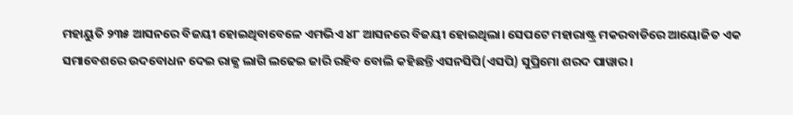ମହାୟୁତି ୨୩୫ ଆସନରେ ବିଜୟୀ ହୋଇଥିବାବେଳେ ଏମଭିଏ ୪୮ ଆସନରେ ବିଜୟୀ ହୋଇଥିଲା। ସେପଟେ ମହାରାଷ୍ଟ୍ର ମକରବାଡିରେ ଆୟୋଜିତ ଏକ ସମାବେଶରେ ଉଦବୋଧନ ଦେଇ ରାଜ୍ଯ ଲାଗି ଲଢେଇ ଜାରି ରହିବ ବୋଲି କହିଛନ୍ତି ଏସନସିପି(ଏସପି) ସୁପ୍ରିମୋ ଶରଦ ପାୱାର।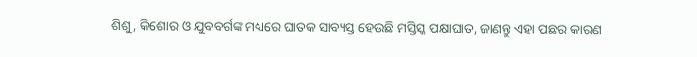ଶିଶୁ, କିଶୋର ଓ ଯୁବବର୍ଗଙ୍କ ମଧ୍ୟରେ ଘାତକ ସାବ୍ୟସ୍ତ ହେଉଛି ମସ୍ତିସ୍କ ପକ୍ଷାଘାତ, ଜାଣନ୍ତୁ ଏହା ପଛର କାରଣ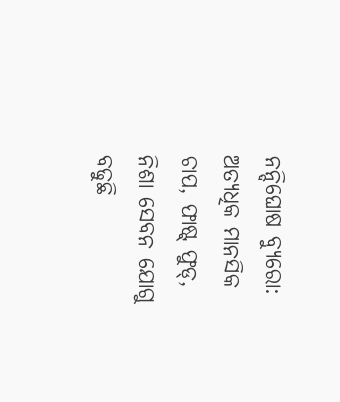ନନ୍ଦିଘୋଷ ବ୍ୟୁରୋ: ଅତ୍ୟଧିକ ମାନସିକ ଚାପ, ଫାଷ୍ଟ୍ ଫୁଡ୍, ନିଶା ସେବନ ଯୋଗୁ ବଢୁଛି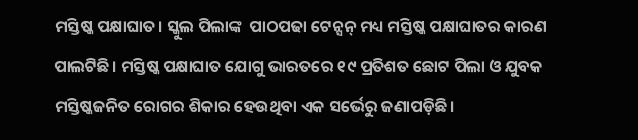ମସ୍ତିଷ୍କ ପକ୍ଷାଘାତ। ସ୍କୁଲ ପିଲାଙ୍କ  ପାଠପଢା ଟେନ୍ସନ୍ ମଧ୍ୟ ମସ୍ତିଷ୍କ ପକ୍ଷାଘାତର କାରଣ ପାଲଟିଛି। ମସ୍ତିଷ୍କ ପକ୍ଷାଘାତ ଯୋଗୁ ଭାରତରେ ୧୯ ପ୍ରତିଶତ ଛୋଟ ପିଲା ଓ ଯୁବକ ମସ୍ତିଷ୍କଜନିତ ରୋଗର ଶିକାର ହେଉଥିବା ଏକ ସର୍ଭେରୁ ଜଣାପଡ଼ିଛି।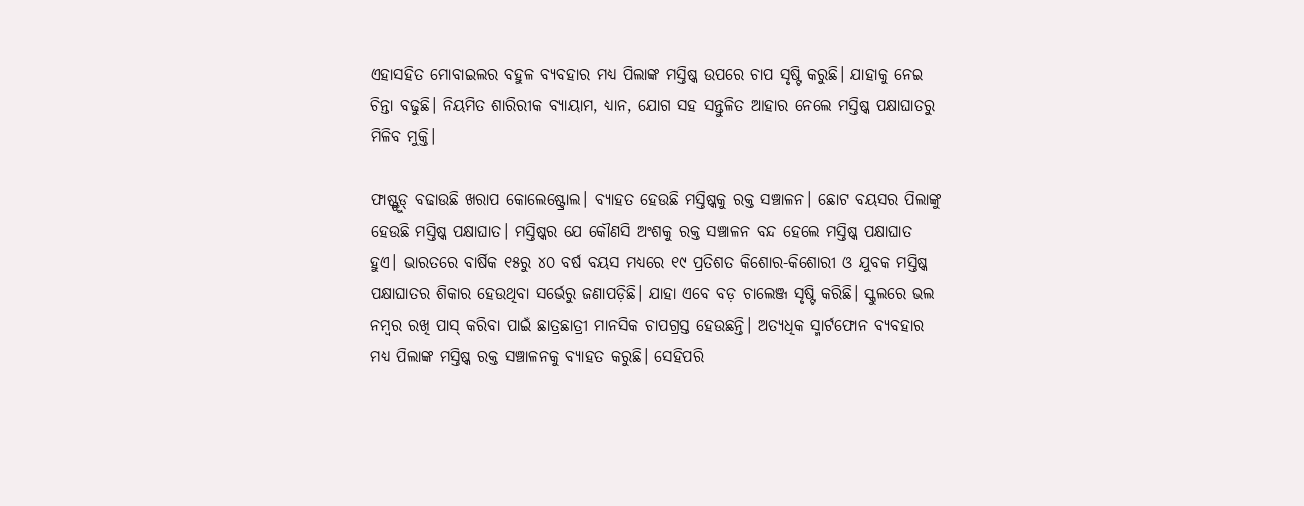ଏହାସହିତ ମୋବାଇଲର ବହୁଳ ବ୍ୟବହାର ମଧ୍ୟ ପିଲାଙ୍କ ମସ୍ତିଷ୍କ ଉପରେ ଚାପ ସୃଷ୍ଟି କରୁଛି। ଯାହାକୁ ନେଇ ଚିନ୍ତା ବଢୁଛି। ନିୟମିତ ଶାରିରୀକ ବ୍ୟାୟାମ, ଧ୍ୟାନ, ଯୋଗ ସହ ସନ୍ତୁଳିତ ଆହାର ନେଲେ ମସ୍ତିଷ୍କ ପକ୍ଷାଘାତରୁ ମିଳିବ ମୁକ୍ତି।

ଫାଷ୍ଟ୍ଫୁଡ୍ ବଢାଉଛି ଖରାପ କୋଲେଷ୍ଟ୍ରୋଲ। ବ୍ୟାହତ ହେଉଛି ମସ୍ତିଷ୍କକୁ ରକ୍ତ ସଞ୍ଚାଳନ। ଛୋଟ ବୟସର ପିଲାଙ୍କୁ ହେଉଛି ମସ୍ତିଷ୍କ ପକ୍ଷାଘାତ। ମସ୍ତିଷ୍କର ଯେ କୌଣସି ଅଂଶକୁ ରକ୍ତ ସଞ୍ଚାଳନ ବନ୍ଦ ହେଲେ ମସ୍ତିଷ୍କ ପକ୍ଷାଘାତ ହୁଏ। ଭାରତରେ ବାର୍ଷିକ ୧୫ରୁ ୪୦ ବର୍ଷ ବୟସ ମଧ୍ଯରେ ୧୯ ପ୍ରତିଶତ କିଶୋର-କିଶୋରୀ ଓ ଯୁବକ ମସ୍ତିଷ୍କ ପକ୍ଷାଘାତର ଶିକାର ହେଉଥିବା ସର୍ଭେରୁ ଜଣାପଡ଼ିଛି। ଯାହା ଏବେ ବଡ଼ ଚାଲେଞ୍ଜ ସୃଷ୍ଟି କରିଛି। ସ୍କୁଲରେ ଭଲ ନମ୍ବର ରଖି ପାସ୍ କରିବା ପାଇଁ ଛାତ୍ରଛାତ୍ରୀ ମାନସିକ ଚାପଗ୍ରସ୍ତ ହେଉଛନ୍ତି। ଅତ୍ୟଧିକ ସ୍ମାର୍ଟଫୋନ ବ୍ୟବହାର ମଧ୍ୟ ପିଲାଙ୍କ ମସ୍ତିଷ୍କ ରକ୍ତ ସଞ୍ଚାଳନକୁ ବ୍ୟାହତ କରୁଛି। ସେହିପରି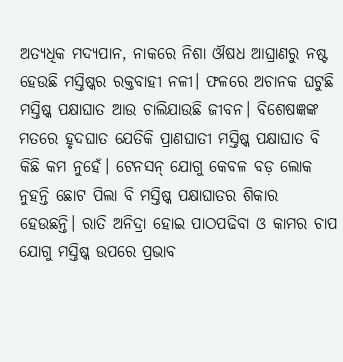ଅତ୍ୟଧିକ ମଦ୍ୟପାନ, ନାକରେ ନିଶା ଔଷଧ ଆଘ୍ରାଣରୁ ନଷ୍ଟ ହେଉଛି ମସ୍ତିଷ୍କର ରକ୍ତବାହୀ ନଳୀ। ଫଳରେ ଅଚାନକ ଘଟୁଛି ମସ୍ତିଷ୍କ ପକ୍ଷାଘାତ ଆଉ ଚାଲିଯାଉଛି ଜୀବନ। ବିଶେଷଜ୍ଞଙ୍କ ମତରେ ହୃଦଘାତ ଯେତିକି ପ୍ରାଣଘାତୀ ମସ୍ତିଷ୍କ ପକ୍ଷାଘାତ ବି କିଛି କମ ନୁହେଁ। ଟେନସନ୍ ଯୋଗୁ କେବଳ ବଡ଼ ଲୋକ ନୁହନ୍ତି ଛୋଟ ପିଲା ବି ମସ୍ତିଷ୍କ ପକ୍ଷାଘାତର ଶିକାର ହେଉଛନ୍ତି। ରାତି ଅନିଦ୍ରା ହୋଇ ପାଠପଢିବା ଓ କାମର ଚାପ ଯୋଗୁ ମସ୍ତିଷ୍କ ଉପରେ ପ୍ରଭାବ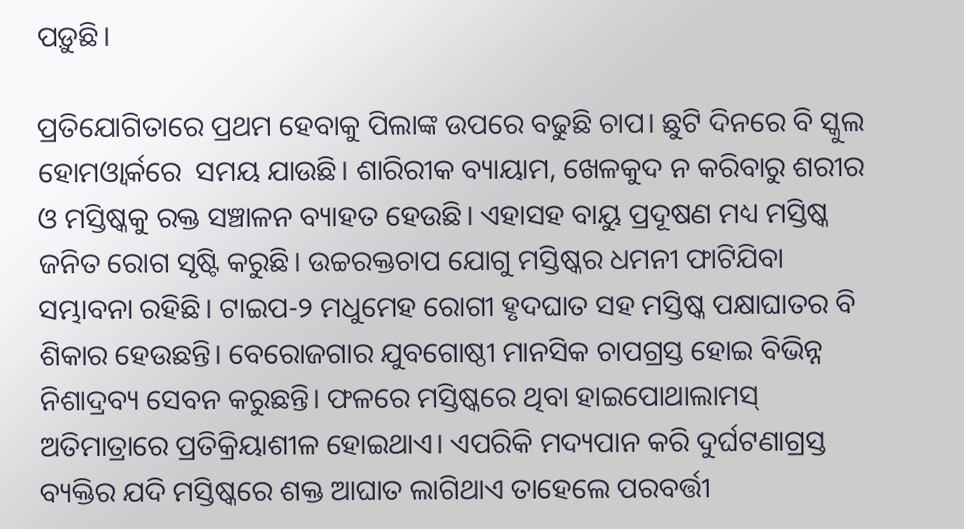ପଡ଼ୁଛି।

ପ୍ରତିଯୋଗିତାରେ ପ୍ରଥମ ହେବାକୁ ପିଲାଙ୍କ ଉପରେ ବଢୁଛି ଚାପ। ଛୁଟି ଦିନରେ ବି ସ୍କୁଲ ହୋମଓ୍ବାର୍କରେ  ସମୟ ଯାଉଛି। ଶାରିରୀକ ବ୍ୟାୟାମ, ଖେଳକୁଦ ନ କରିବାରୁ ଶରୀର ଓ ମସ୍ତିଷ୍କକୁ ରକ୍ତ ସଞ୍ଚାଳନ ବ୍ୟାହତ ହେଉଛି। ଏହାସହ ବାୟୁ ପ୍ରଦୂଷଣ ମଧ୍ୟ ମସ୍ତିଷ୍କ ଜନିତ ରୋଗ ସୃଷ୍ଟି କରୁଛି। ଉଚ୍ଚରକ୍ତଚାପ ଯୋଗୁ ମସ୍ତିଷ୍କର ଧମନୀ ଫାଟିଯିବା ସମ୍ଭାବନା ରହିଛି। ଟାଇପ-୨ ମଧୁମେହ ରୋଗୀ ହୃଦଘାତ ସହ ମସ୍ତିଷ୍କ ପକ୍ଷାଘାତର ବି ଶିକାର ହେଉଛନ୍ତି। ବେରୋଜଗାର ଯୁବଗୋଷ୍ଠୀ ମାନସିକ ଚାପଗ୍ରସ୍ତ ହୋଇ ବିଭିନ୍ନ ନିଶାଦ୍ରବ୍ୟ ସେବନ କରୁଛନ୍ତି। ଫଳରେ ମସ୍ତିଷ୍କରେ ଥିବା ହାଇପୋଥାଲାମସ୍ ଅତିମାତ୍ରାରେ ପ୍ରତିକ୍ରିୟାଶୀଳ ହୋଇଥାଏ। ଏପରିକି ମଦ୍ୟପାନ କରି ଦୁର୍ଘଟଣାଗ୍ରସ୍ତ ବ୍ୟକ୍ତିର ଯଦି ମସ୍ତିଷ୍କରେ ଶକ୍ତ ଆଘାତ ଲାଗିଥାଏ ତାହେଲେ ପରବର୍ତ୍ତୀ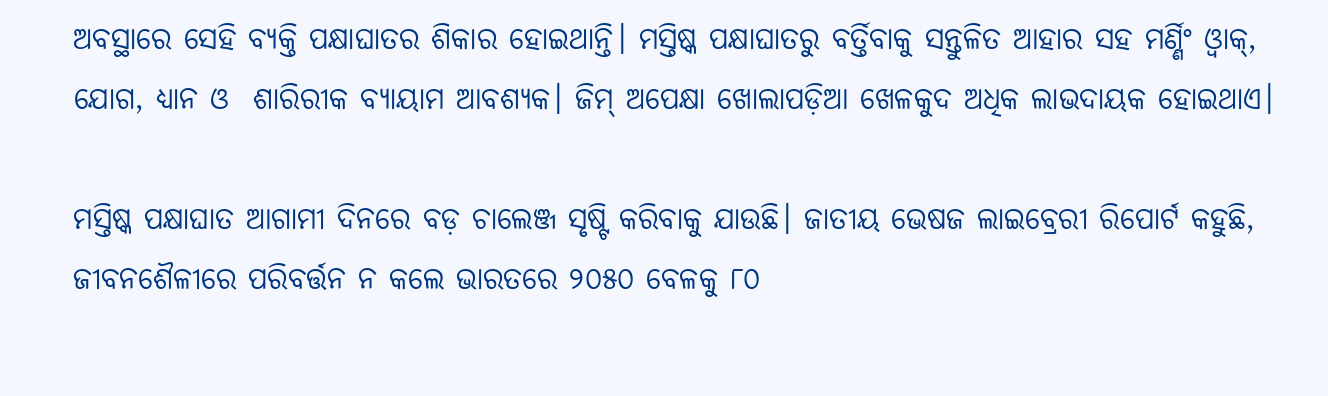ଅବସ୍ଥାରେ ସେହି ବ୍ୟକ୍ତି ପକ୍ଷାଘାତର ଶିକାର ହୋଇଥାନ୍ତି। ମସ୍ତିଷ୍କ ପକ୍ଷାଘାତରୁ ବର୍ତ୍ତିବାକୁ ସନ୍ତୁଳିତ ଆହାର ସହ ମର୍ଣ୍ଣିଂ ଓ୍ବାକ୍, ଯୋଗ, ଧ୍ୟାନ ଓ  ଶାରିରୀକ ବ୍ୟାୟାମ ଆବଶ୍ୟକ। ଜିମ୍ ଅପେକ୍ଷା ଖୋଲାପଡ଼ିଆ ଖେଳକୁଦ ଅଧିକ ଲାଭଦାୟକ ହୋଇଥାଏ।

ମସ୍ତିଷ୍କ ପକ୍ଷାଘାତ ଆଗାମୀ ଦିନରେ ବଡ଼ ଚାଲେଞ୍ଜ ସୃଷ୍ଟି କରିବାକୁ ଯାଉଛି। ଜାତୀୟ ଭେଷଜ ଲାଇବ୍ରେରୀ ରିପୋର୍ଟ କହୁଛି, ଜୀବନଶୈଳୀରେ ପରିବର୍ତ୍ତନ ନ କଲେ ଭାରତରେ ୨୦୫୦ ବେଳକୁ ୮୦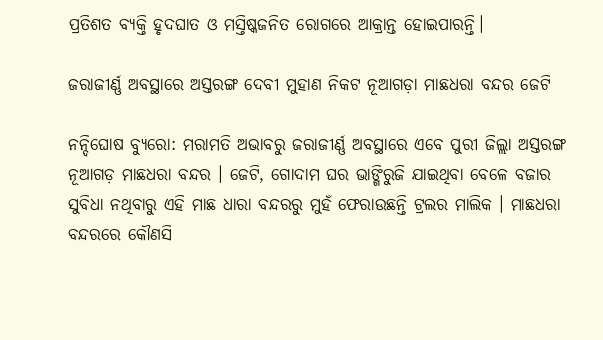ପ୍ରତିଶତ ବ୍ୟକ୍ତି ହୃଦଘାତ ଓ ମସ୍ତିଷ୍କଜନିତ ରୋଗରେ ଆକ୍ରାନ୍ତ ହୋଇପାରନ୍ତି।

ଜରାଜୀର୍ଣ୍ଣ ଅବସ୍ଥାରେ ଅସ୍ତରଙ୍ଗ ଦେବୀ ମୁହାଣ ନିକଟ ନୂଆଗଡ଼ା ମାଛଧରା ବନ୍ଦର ଜେଟି

ନନ୍ଦିଘୋଷ ବ୍ୟୁରୋ: ମରାମତି ଅଭାବରୁ ଜରାଜୀର୍ଣ୍ଣ ଅବସ୍ଥାରେ ଏବେ ପୁରୀ ଜିଲ୍ଲା ଅସ୍ତରଙ୍ଗ ନୂଆଗଡ଼ ମାଛଧରା ବନ୍ଦର । ଜେଟି, ଗୋଦାମ ଘର ଭାଙ୍ଗିରୁଜି ଯାଇଥିବା ବେଳେ ବଜାର ସୁବିଧା ନଥିବାରୁ ଏହି ମାଛ ଧାରା ବନ୍ଦରରୁ ମୁହଁ ଫେରାଉଛନ୍ତି ଟ୍ରଲର ମାଲିକ । ମାଛଧରା ବନ୍ଦରରେ କୌଣସି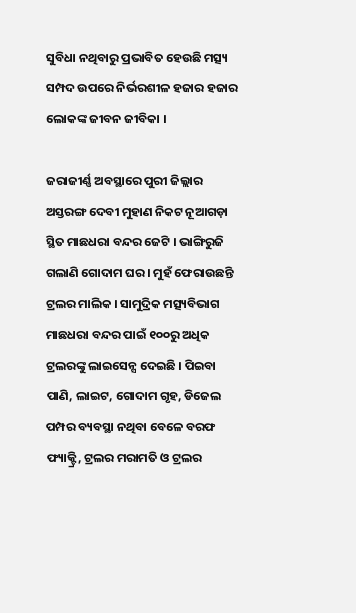ସୁବିଧା ନଥିବାରୁ ପ୍ରଭାବିତ ହେଉଛି ମତ୍ସ୍ୟ ସମ୍ପଦ ଉପରେ ନିର୍ଭରଶୀଳ ହଜାର ହଜାର ଲୋକଙ୍କ ଜୀବନ ଜୀବିକା ।

ଜରାଜୀର୍ଣ୍ଣ ଅବସ୍ଥାରେ ପୁରୀ ଜିଲ୍ଲାର ଅସ୍ତରଙ୍ଗ ଦେବୀ ମୁହାଣ ନିକଟ ନୂଆଗଡ଼ା ସ୍ଥିତ ମାଛଧରା ବନ୍ଦର ଜେଟି । ଭାଙ୍ଗିରୁଜି ଗଲାଣି ଗୋଦାମ ଘର । ମୁହଁ ଫେରାଉଛନ୍ତି ଟ୍ରଲର ମାଲିକ । ସାମୁଦ୍ରିକ ମତ୍ସ୍ୟବିଭାଗ ମାଛଧରା ବନ୍ଦର ପାଇଁ ୧୦୦ରୁ ଅଧିକ ଟ୍ରଲରଙ୍କୁ ଲାଇସେନ୍ସ ଦେଇଛି । ପିଇବା ପାଣି, ଲାଇଟ, ଗୋଦାମ ଗୃହ, ଡିଜେଲ ପମ୍ପର ବ୍ୟବସ୍ଥା ନଥିବା ବେଳେ ବରଫ ଫ୍ୟାକ୍ଟ୍ରି, ଟ୍ରଲର ମରାମତି ଓ ଟ୍ରଲର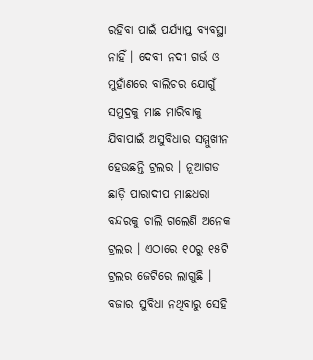ରହିବା ପାଇଁ ପର୍ଯ୍ୟାପ୍ତ ବ୍ୟବସ୍ଥା ନାହିଁ । ଦେବୀ ନଦୀ ଗର୍ଭ ଓ ମୁହାଁଣରେ ବାଲିଚର ଯୋଗୁଁ ସମୁଦ୍ରକୁ ମାଛ ମାରିବାକୁ ଯିବାପାଇଁ ଅସୁବିଧାର ସମ୍ମୁଖୀନ ହେଉଛନ୍ତି ଟ୍ରଲର । ନୂଆଗଡ ଛାଡ଼ି ପାରାଦୀପ ମାଛଧରା ବନ୍ଦରକୁ ଚାଲି ଗଲେଣି ଅନେକ ଟ୍ରଲର । ଏଠାରେ ୧୦ରୁ ୧୫ଟି ଟ୍ରଲର ଜେଟିରେ ଲାଗୁଛି । ବଜାର ସୁବିଧା ନଥିବାରୁ ସେହି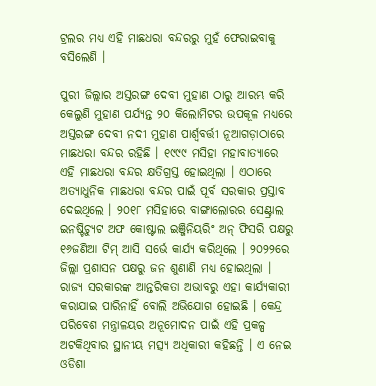ଟ୍ରଲର ମଧ୍ୟ ଏହି ମାଛଧରା ବନ୍ଦରରୁ ମୁହଁ ଫେରାଇବାକୁ ବସିଲେଣି ।

ପୁରୀ ଜିଲ୍ଲାର ଅସ୍ତରଙ୍ଗ ଦେବୀ ମୁହାଣ ଠାରୁ ଆରମ୍ଭ କରି କେଲୁଣି ମୁହାଣ ପର୍ଯ୍ୟନ୍ତ ୨୦ କିଲୋମିଟର ଉପକୂଳ ମଧ୍ୟରେ ଅସ୍ତରଙ୍ଗ ଦେବୀ ନଦୀ ମୁହାଣ ପାର୍ଶ୍ଵବର୍ତ୍ତୀ ନୂଆଗଡ଼ାଠାରେ ମାଛଧରା ବନ୍ଦର ରହିଛି । ୧୯୯୯ ମସିହା ମହାବାତ୍ୟାରେ ଏହି ମାଛଧରା ବନ୍ଦର କ୍ଷତିଗ୍ରସ୍ତ ହୋଇଥିଲା । ଏଠାରେ ଅତ୍ୟାଧୁନିକ ମାଛଧରା ବନ୍ଦର ପାଇଁ ପୂର୍ବ ସରକାର ପ୍ରସ୍ତାବ ଦେଇଥିଲେ । ୨୦୧୮ ମସିହାରେ ବାଙ୍ଗାଲୋରର ସେଣ୍ଟ୍ରାଲ ଇନଷ୍ଟିଚ୍ୟୁଟ ଅଫ କୋଷ୍ଟାଲ ଇଞ୍ଜିନିୟରିଂ ଅନ୍ ଫିସରି ପକ୍ଷରୁ ୧୬ଜଣିଆ ଟିମ୍ ଆସି ସର୍ଭେ କାର୍ଯ୍ୟ କରିଥିଲେ । ୨୦୨୨ରେ ଜିଲ୍ଲା ପ୍ରଶାସନ ପକ୍ଷରୁ ଜନ ଶୁଣାଣି ମଧ୍ୟ ହୋଇଥିଲା । ରାଜ୍ୟ ସରକାରଙ୍କ ଆନ୍ତରିକତା ଅଭାବରୁ ଏହା କାର୍ଯ୍ୟକାରୀ କରାଯାଇ ପାରିନାହିଁ ବୋଲି ଅଭିଯୋଗ ହୋଇଛି । କେନ୍ଦ୍ର ପରିବେଶ ମନ୍ତ୍ରାଳୟର ଅନୂମୋଦନ ପାଇଁ ଏହି ପ୍ରକଳ୍ପ ଅଟକିଥିବାର ସ୍ଥାନୀୟ ମତ୍ସ୍ୟ ଅଧିକାରୀ କହିଛନ୍ତି । ଏ ନେଇ ଓଡିଶା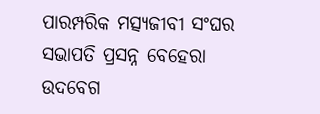ପାରମ୍ପରିକ ମତ୍ସ୍ୟଜୀବୀ ସଂଘର ସଭାପତି ପ୍ରସନ୍ନ ବେହେରା ଉଦବେଗ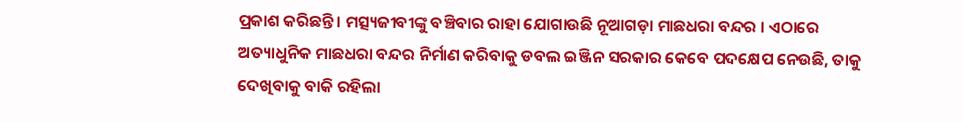ପ୍ରକାଶ କରିଛନ୍ତି । ମତ୍ସ୍ୟଜୀବୀଙ୍କୁ ବଞ୍ଚିବାର ରାହା ଯୋଗାଉଛି ନୂଆଗଡ଼ା ମାଛଧରା ବନ୍ଦର । ଏଠାରେ ଅତ୍ୟାଧୁନିକ ମାଛଧରା ବନ୍ଦର ନିର୍ମାଣ କରିବାକୁ ଡବଲ ଇଞ୍ଜିନ ସରକାର କେବେ ପଦକ୍ଷେପ ନେଉଛି, ତାକୁ ଦେଖିବାକୁ ବାକି ରହିଲା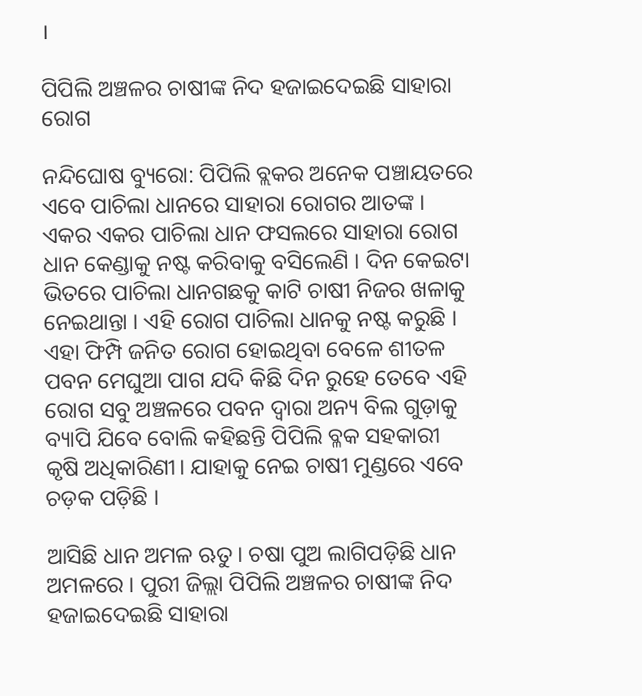।

ପିପିଲି ଅଞ୍ଚଳର ଚାଷୀଙ୍କ ନିଦ ହଜାଇଦେଇଛି ସାହାରା ରୋଗ

ନନ୍ଦିଘୋଷ ବ୍ୟୁରୋ: ପିପିଲି ବ୍ଲକର ଅନେକ ପଞ୍ଚାୟତରେ ଏବେ ପାଚିଲା ଧାନରେ ସାହାରା ରୋଗର ଆତଙ୍କ । ଏକର ଏକର ପାଚିଲା ଧାନ ଫସଲରେ ସାହାରା ରୋଗ ଧାନ କେଣ୍ଡାକୁ ନଷ୍ଟ କରିବାକୁ ବସିଲେଣି । ଦିନ କେଇଟା ଭିତରେ ପାଚିଲା ଧାନଗଛକୁ କାଟି ଚାଷୀ ନିଜର ଖଳାକୁ ନେଇଥାନ୍ତା । ଏହି ରୋଗ ପାଚିଲା ଧାନକୁ ନଷ୍ଟ କରୁଛି । ଏହା ଫିମ୍ପି ଜନିତ ରୋଗ ହୋଇଥିବା ବେଳେ ଶୀତଳ ପବନ ମେଘୁଆ ପାଗ ଯଦି କିଛି ଦିନ ରୁହେ ତେବେ ଏହି ରୋଗ ସବୁ ଅଞ୍ଚଳରେ ପବନ ଦ୍ୱାରା ଅନ୍ୟ ବିଲ ଗୁଡ଼ାକୁ ବ୍ୟାପି ଯିବେ ବୋଲି କହିଛନ୍ତି ପିପିଲି ବ୍ଳକ ସହକାରୀ କୃଷି ଅଧିକାରିଣୀ। ଯାହାକୁ ନେଇ ଚାଷୀ ମୁଣ୍ଡରେ ଏବେ ଚଡ଼କ ପଡ଼ିଛି ।

ଆସିଛି ଧାନ ଅମଳ ଋତୁ। ଚଷା ପୁଅ ଲାଗିପଡ଼ିଛି ଧାନ ଅମଳରେ । ପୁରୀ ଜିଲ୍ଲା ପିପିଲି ଅଞ୍ଚଳର ଚାଷୀଙ୍କ ନିଦ ହଜାଇଦେଇଛି ସାହାରା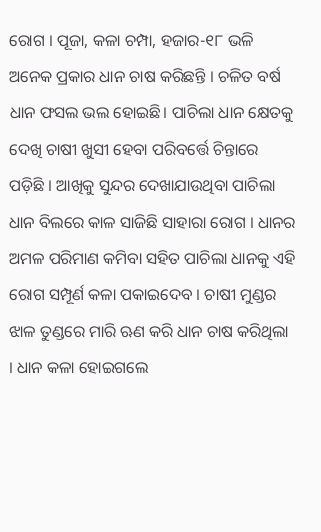ରୋଗ । ପୂଜା, କଳା ଚମ୍ପା, ହଜାର-୧୮ ଭଳି ଅନେକ ପ୍ରକାର ଧାନ ଚାଷ କରିଛନ୍ତି । ଚଳିତ ବର୍ଷ ଧାନ ଫସଲ ଭଲ ହୋଇଛି। ପାଚିଲା ଧାନ କ୍ଷେତକୁ ଦେଖି ଚାଷୀ ଖୁସୀ ହେବା ପରିବର୍ତ୍ତେ ଚିନ୍ତାରେ ପଡ଼ିଛି । ଆଖିକୁ ସୁନ୍ଦର ଦେଖାଯାଉଥିବା ପାଚିଲା ଧାନ ବିଲରେ କାଳ ସାଜିଛି ସାହାରା ରୋଗ । ଧାନର ଅମଳ ପରିମାଣ କମିବା ସହିତ ପାଚିଲା ଧାନକୁ ଏହି ରୋଗ ସମ୍ପୂର୍ଣ କଳା ପକାଇଦେବ । ଚାଷୀ ମୁଣ୍ଡର ଝାଳ ତୁଣ୍ଡରେ ମାରି ଋଣ କରି ଧାନ ଚାଷ କରିଥିଲା । ଧାନ କଳା ହୋଇଗଲେ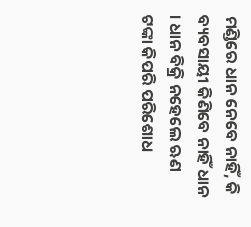ମଣ୍ଡିରେ ଧାନ ନେବେ ନାହିଁ, କି ବ୍ୟବସାୟୀ କିଣିବେ ନାହିଁ ଧାନ । ଧାନ ବିକ୍ରି ନହେଲେ ଋଣ ଟଙ୍କା କିପରି ପରିଶୋଧ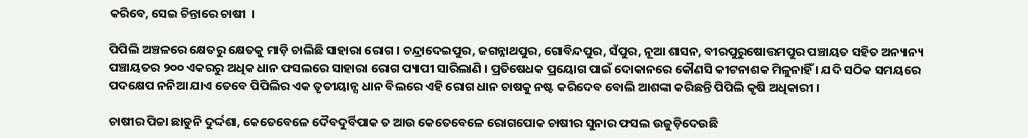କରିବେ, ସେଇ ଚିନ୍ତାରେ ଚାଷୀ  ।

ପିପିଲି ଅଞ୍ଚଳରେ କ୍ଷେତରୁ କ୍ଷେତକୁ ମାଡ଼ି ଚାଲିଛି ସାହାରା ରୋଗ । ଚନ୍ଦ୍ରାଦେଇପୁର, ଜଗନ୍ନାଥପୁର, ଗୋବିନ୍ଦପୁର, ସଁପୁର, ନୂଆ ଶାସନ, ବୀରପୁରୁଷୋତ୍ତମପୁର ପଞ୍ଚାୟତ ସହିତ ଅନ୍ୟାନ୍ୟ ପଞ୍ଚାୟତର ୨୦୦ ଏକରରୁ ଅଧିକ ଧାନ ଫସଲରେ ସାହାରା ରୋଗ ପ୍ୟାପୀ ସାରିଲାଣି । ପ୍ରତିଷେଧକ ପ୍ରୟୋଗ ପାଇଁ ଦୋକାନରେ କୌଣସି କୀଟନାଶକ ମିଳୁନାହିଁ । ଯଦି ସଠିକ ସମୟରେ ପଦକ୍ଷେପ ନନିଆ ଯାଏ ତେବେ ପିପିଲିର ଏକ ତୃତୀୟାନ୍ସ ଧାନ ବିଲରେ ଏହି ରୋଗ ଧାନ ଚାଷକୁ ନଷ୍ଟ କରିଦେବ ବୋଲି ଆଶଙ୍କା କରିଛନ୍ତି ପିପିଲି କୃଷି ଅଧିକାରୀ ।

ଚାଷୀର ପିଚ୍ଚା ଛାଡୁନି ଦୁର୍ଦ୍ଦଶା, କେତେବେଳେ ଦୈବଦୁର୍ବିପାକ ତ ଆଉ କେତେବେଳେ ରୋଗପୋକ ଚାଷୀର ସୁନାର ଫସଲ ଉଜୁଡ଼ିଦେଉଛି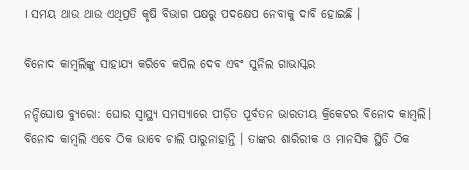। ସମୟ ଥାଉ ଥାଉ ଏଥିପ୍ରତି କୃଷି ବିଭାଗ ପକ୍ଷରୁ ପଦକ୍ଷେପ ନେବାକୁ ଦାବି ହୋଇଛି ।

ବିନୋଦ କାମ୍ବଲିଙ୍କୁ ସାହାଯ୍ୟ କରିବେ କପିଲ ଦେବ ଏବଂ ସୁନିଲ ଗାଭାସ୍କର

ନନ୍ଦିଘୋଷ ବ୍ୟୁରୋ: ଘୋର ସ୍ଵାସ୍ଥ୍ୟ ସମସ୍ଯାରେ ପୀଡ଼ିତ ପୂର୍ବତନ ଭାରତୀୟ କ୍ରିକେଟର ବିନୋଦ କାମ୍ବଲି। ବିନୋଦ କାମ୍ବଲି ଏବେ ଠିକ ଭାବେ ଚାଲି ପାରୁନାହାନ୍ତି । ତାଙ୍କର ଶାରିରୀକ ଓ ମାନସିକ ସ୍ଥିତି ଠିକ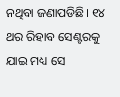ନଥିବା ଜଣାପଡିଛି। ୧୪ ଥର ରିହାବ ସେଣ୍ଟରକୁ ଯାଇ ମଧ୍ୟ ସେ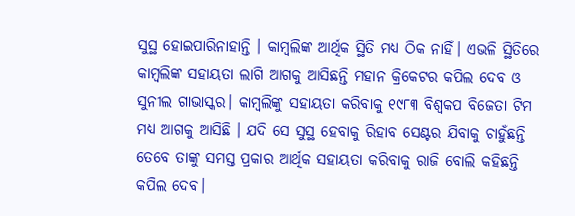ସୁସ୍ଥ ହୋଇପାରିନାହାନ୍ତି । କାମ୍ବଲିଙ୍କ ଆର୍ଥିକ ସ୍ଥିତି ମଧ୍ୟ ଠିକ ନାହିଁ। ଏଭଳି ସ୍ଥିତିରେ କାମ୍ବଲିଙ୍କ ସହାୟତା ଲାଗି ଆଗକୁ ଆସିଛନ୍ତି ମହାନ କ୍ରିକେଟର କପିଲ ଦେବ ଓ ସୁନୀଲ ଗାଭାସ୍କର। କାମ୍ବଲିଙ୍କୁ ସହାୟତା କରିବାକୁ ୧୯୮୩ ବିଶ୍ଵକପ ବିଜେତା ଟିମ ମଧ୍ୟ ଆଗକୁ ଆସିଛି । ଯଦି ସେ ସୁସ୍ଥ ହେବାକୁ ରିହାବ ସେଣ୍ଟର ଯିବାକୁ ଚାହୁଁଛନ୍ତି ତେବେ ତାଙ୍କୁ ସମସ୍ତ ପ୍ରକାର ଆର୍ଥିକ ସହାୟତା କରିବାକୁ ରାଜି ବୋଲି କହିଛନ୍ତି କପିଲ ଦେବ।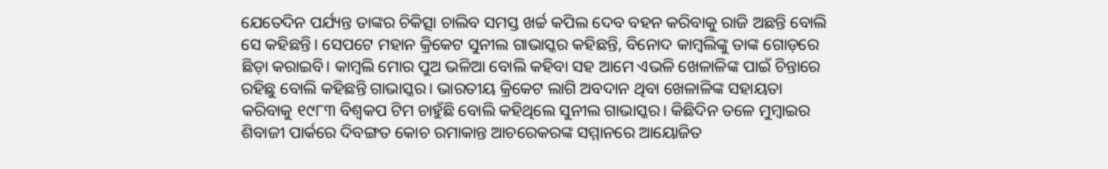ଯେତେଦିନ ପର୍ଯ୍ୟନ୍ତ ତାଙ୍କର ଚିକିତ୍ସା ଚାଲିବ ସମସ୍ତ ଖର୍ଚ୍ଚ କପିଲ ଦେବ ବହନ କରିବାକୁ ରାଜି ଅଛନ୍ତି ବୋଲି ସେ କହିଛନ୍ତି। ସେପଟେ ମହାନ କ୍ରିକେଟ ସୁନୀଲ ଗାଭାସ୍କର କହିଛନ୍ତି, ବିନୋଦ କାମ୍ବଲିଙ୍କୁ ତାଙ୍କ ଗୋଡ଼ରେ ଛିଡ଼ା କରାଇବି। କାମ୍ବଲି ମୋର ପୁଅ ଭଳିଆ ବୋଲି କହିବା ସହ ଆମେ ଏଭଳି ଖେଳାଳିଙ୍କ ପାଇଁ ଚିନ୍ତାରେ ରହିଛୁ ବୋଲି କହିଛନ୍ତି ଗାଭାସ୍କର। ଭାରତୀୟ କ୍ରିକେଟ ଲାଗି ଅବଦାନ ଥିବା ଖେଳାଳିଙ୍କ ସହାୟତା କରିବାକୁ ୧୯୮୩ ବିଶ୍ଵକପ ଟିମ ଚାହୁଁଛି ବୋଲି କହିଥିଲେ ସୁନୀଲ ଗାଭାସ୍କର। କିଛିଦିନ ତଳେ ମୁମ୍ବାଇର ଶିବାଜୀ ପାର୍କରେ ଦିବଙ୍ଗତ କୋଚ ରମାକାନ୍ତ ଆଚରେକରଙ୍କ ସମ୍ମାନରେ ଆୟୋଜିତ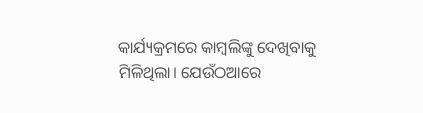କାର୍ଯ୍ୟକ୍ରମରେ କାମ୍ବଲିଙ୍କୁ ଦେଖିବାକୁ ମିଳିଥିଲା। ଯେଉଁଠଆରେ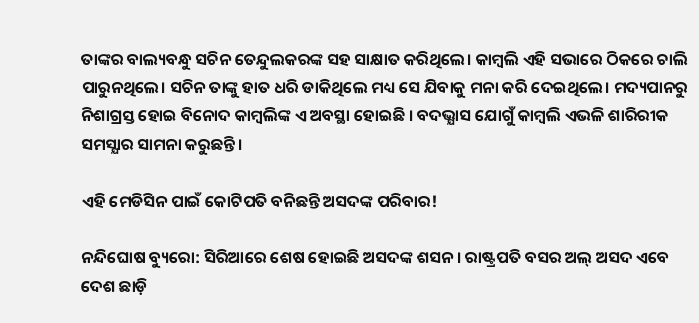ତାଙ୍କର ବାଲ୍ୟବନ୍ଧୁ ସଚିନ ତେନ୍ଦୁଲକରଙ୍କ ସହ ସାକ୍ଷାତ କରିଥିଲେ। କାମ୍ବଲି ଏହି ସଭାରେ ଠିକରେ ଚାଲି ପାରୁନଥିଲେ। ସଚିନ ତାଙ୍କୁ ହାତ ଧରି ଡାକିଥିଲେ ମଧ୍ୟ ସେ ଯିବାକୁ ମନା କରି ଦେଇଥିଲେ। ମଦ୍ୟପାନରୁ ନିଶାଗ୍ରସ୍ତ ହୋଇ ବିନୋଦ କାମ୍ବଲିଙ୍କ ଏ ଅବସ୍ଥା ହୋଇଛି । ବଦଭ୍ଯାସ ଯୋଗୁଁ କାମ୍ବଲି ଏଭଳି ଶାରିରୀକ ସମସ୍ଯାର ସାମନା କରୁଛନ୍ତି।

ଏହି ମେଡିସିନ ପାଇଁ କୋଟିପତି ବନିଛନ୍ତି ଅସଦଙ୍କ ପରିବାର!

ନନ୍ଦିଘୋଷ ବ୍ୟୁରୋ: ସିରିଆରେ ଶେଷ ହୋଇଛି ଅସଦଙ୍କ ଶସନ । ରାଷ୍ଟ୍ରପତି ବସର ଅଲ୍ ଅସଦ ଏବେ ଦେଶ ଛାଡ଼ି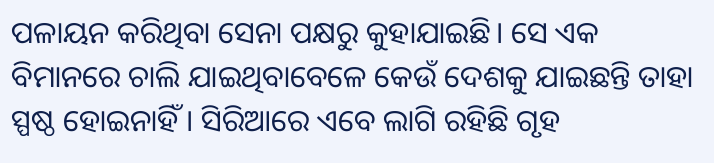ପଳାୟନ କରିଥିବା ସେନା ପକ୍ଷରୁ କୁହାଯାଇଛି। ସେ ଏକ ବିମାନରେ ଚାଲି ଯାଇଥିବାବେଳେ କେଉଁ ଦେଶକୁ ଯାଇଛନ୍ତି ତାହା ସ୍ପଷ୍ଠ ହୋଇନାହିଁ । ସିରିଆରେ ଏବେ ଲାଗି ରହିଛି ଗୃହ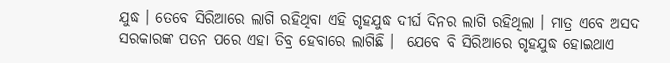ଯୁଦ୍ଧ । ତେବେ ସିରିଆରେ ଲାଗି ରହିଥିବା ଏହି ଗୃହଯୁଦ୍ଧ ଦୀର୍ଘ ଦିନର ଲାଗି ରହିଥିଲା । ମାତ୍ର ଏବେ ଅସଦ ସରକାରଙ୍କ ପତନ ପରେ ଏହା ତିବ୍ର ହେବାରେ ଲାଗିଛି ।  ଯେବେ ବି ସିରିଆରେ ଗୃହଯୁଦ୍ଧ ହୋଇଥାଏ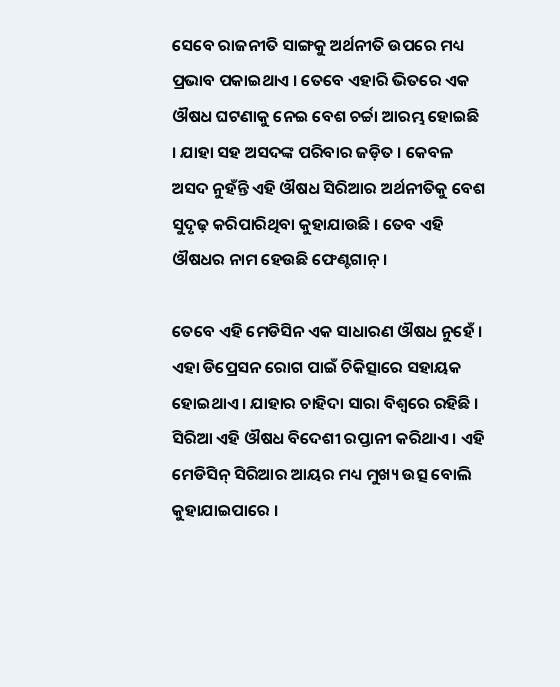ସେବେ ରାଜନୀତି ସାଙ୍ଗକୁ ଅର୍ଥନୀତି ଉପରେ ମଧ୍ୟ ପ୍ରଭାବ ପକାଇଥାଏ । ତେବେ ଏହାରି ଭିତରେ ଏକ ଔଷଧ ଘଟଣାକୁ ନେଇ ବେଶ ଚର୍ଚ୍ଚା ଆରମ୍ଭ ହୋଇଛି । ଯାହା ସହ ଅସଦଙ୍କ ପରିବାର ଜଡ଼ିତ । କେବଳ ଅସଦ ନୁହଁନ୍ତି ଏହି ଔଷଧ ସିରିଆର ଅର୍ଥନୀତିକୁ ବେଶ ସୁଦୃଢ଼ କରିପାରିଥିବା କୁହାଯାଉଛି । ତେବ ଏହି ଔଷଧର ନାମ ହେଉଛି ଫେଣ୍ଟଗାନ୍ ।

ତେବେ ଏହି ମେଡିସିନ ଏକ ସାଧାରଣ ଔଷଧ ନୁହେଁ । ଏହା ଡିପ୍ରେସନ ରୋଗ ପାଇଁ ଚିକିତ୍ସାରେ ସହାୟକ ହୋଇଥାଏ । ଯାହାର ଚାହିଦା ସାରା ବିଶ୍ବରେ ରହିଛି । ସିରିଆ ଏହି ଔଷଧ ବିଦେଶୀ ରପ୍ତାନୀ କରିଥାଏ । ଏହି ମେଡିସିନ୍ ସିରିଆର ଆୟର ମଧ୍ୟ ମୁଖ୍ୟ ଉତ୍ସ ବୋଲି କୁହାଯାଇପାରେ ।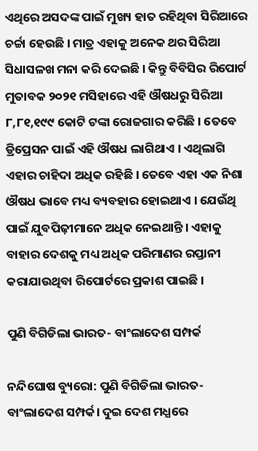ଏଥିରେ ଅସଦଙ୍କ ପାଇଁ ମୁଖ୍ୟ ହାତ ରହିଥିବା ସିରିଆରେ ଚର୍ଚ୍ଚା ହେଉଛି । ମାତ୍ର ଏହାକୁ ଅନେକ ଥର ସିରିଆ ସିଧାସଳଖ ମନା କରି ଦେଇଛି । କିନ୍ତୁ ବିବିସିର ରିପୋର୍ଟ ମୁତାବକ ୨୦୨୧ ମସିହାରେ ଏହି ଔଷଧରୁ ସିରିଆ ୮,୮୧,୧୯୯ କୋଟି ଟଙ୍କା ରୋଜଗାର କରିଛି । ତେବେ ଡ୍ରିପ୍ରେସନ ପାଇଁ ଏହି ଔଷଧ ଲାଗିଥାଏ । ଏଥିଲାଗି ଏହାର ଚାହିଦା ଅଧିକ ରହିଛି । ତେବେ ଏହା ଏକ ନିଶା ଔଷଧ ଭାବେ ମଧ୍ୟ ବ୍ୟବହାର ହୋଇଥାଏ । ଯେଉଁଥି ପାଇଁ ଯୁବପିଢ଼ୀମାନେ ଅଧିକ ନେଇଥାନ୍ତି । ଏହାକୁ ବାହାର ଦେଶକୁ ମଧ୍ୟ ଅଧିକ ପରିମାଣର ରପ୍ତାନୀ କରାଯାଉଥିବା ରିପୋର୍ଟରେ ପ୍ରକାଶ ପାଇଛି ।

ପୁଣି ବିଗିଡିଲା ଭାରତ- ବାଂଲାଦେଶ ସମ୍ପର୍କ

ନନ୍ଦିଘୋଷ ବ୍ୟୁରୋ: ପୁଣି ବିଗିଡିଲା ଭାରତ- ବାଂଲାଦେଶ ସମ୍ପର୍କ। ଦୁଇ ଦେଶ ମଧ୍ଯରେ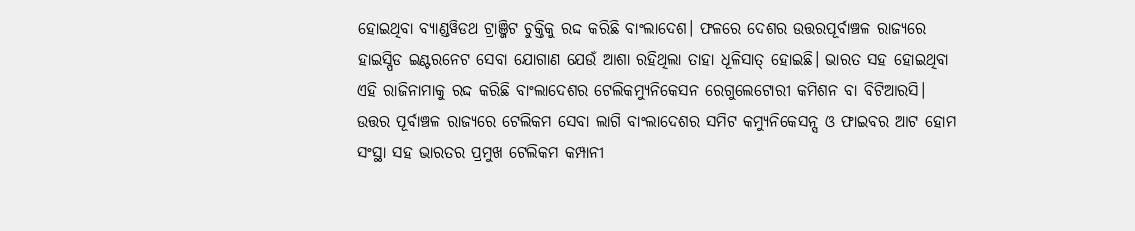ହୋଇଥିବା ବ୍ଯାଣ୍ଡୱିଡଥ ଟ୍ରାଞ୍ଜିଟ ଚୁକ୍ତିକୁ ରଦ୍ଦ କରିଛି ବାଂଲାଦେଶ। ଫଳରେ ଦେଶର ଉତ୍ତରପୂର୍ବାଞ୍ଚଳ ରାଜ୍ଯରେ ହାଇସ୍ପିଡ ଇଣ୍ଟରନେଟ ସେବା ଯୋଗାଣ ଯେଉଁ ଆଶା ରହିଥିଲା ତାହା ଧୂଳିସାତ୍ ହୋଇଛି। ଭାରତ ସହ ହୋଇଥିବା ଏହି ରାଜିନାମାକୁ ରଦ୍ଦ କରିଛି ବାଂଲାଦେଶର ଟେଲିକମ୍ଯୁନିକେସନ ରେଗୁଲେଟୋରୀ କମିଶନ ବା ବିଟିଆରସି। ଉତ୍ତର ପୂର୍ବାଞ୍ଚଳ ରାଜ୍ଯରେ ଟେଲିକମ ସେବା ଲାଗି ବାଂଲାଦେଶର ସମିଟ କମ୍ୟୁନିକେସନ୍ସ ଓ ଫାଇବର ଆଟ ହୋମ ସଂସ୍ଥା ସହ ଭାରତର ପ୍ରମୁଖ ଟେଲିକମ କମ୍ପାନୀ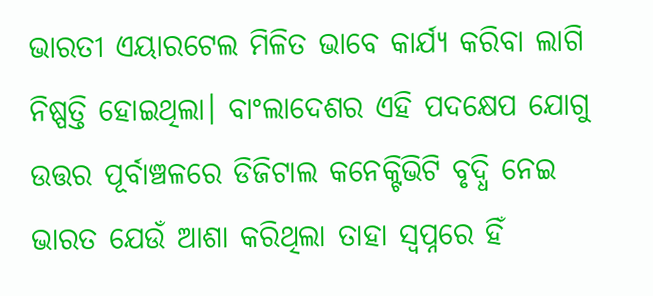ଭାରତୀ ଏୟାରଟେଲ ମିଳିତ ଭାବେ କାର୍ଯ୍ୟ କରିବା ଲାଗି ନିଷ୍ପତ୍ତି ହୋଇଥିଲା। ବାଂଲାଦେଶର ଏହି ପଦକ୍ଷେପ ଯୋଗୁ ଉତ୍ତର ପୂର୍ବାଞ୍ଚଳରେ ଡିଜିଟାଲ କନେକ୍ଟିଭିଟି ବୃଦ୍ଧି ନେଇ ଭାରତ ଯେଉଁ ଆଶା କରିଥିଲା ତାହା ସ୍ବପ୍ନରେ ହିଁ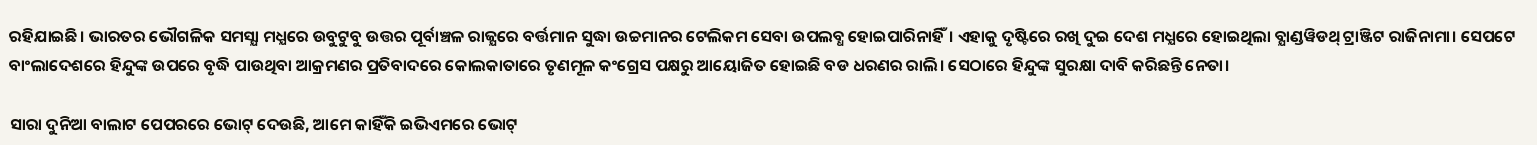ରହିଯାଇଛି। ଭାରତର ଭୌଗଳିକ ସମସ୍ଯା ମଧ୍ଯରେ ଉବୁଟୁବୁ ଉତ୍ତର ପୂର୍ବାଞ୍ଚଳ ରାଜ୍ଯରେ ବର୍ତ୍ତମାନ ସୁଦ୍ଧା ଉଚ୍ଚମାନର ଟେଲିକମ ସେବା ଉପଲବ୍ଧ ହୋଇପାରିନାହିଁ। ଏହାକୁ ଦୃଷ୍ଟିରେ ରଖି ଦୁଇ ଦେଶ ମଧ୍ଯରେ ହୋଇଥିଲା ବ୍ଯାଣ୍ଡୱିଡଥ୍ ଟ୍ରାଞ୍ଜିଟ ରାଜିନାମା। ସେପଟେ ବାଂଲାଦେଶରେ ହିନ୍ଦୁଙ୍କ ଉପରେ ବୃଦ୍ଧି ପାଉଥିବା ଆକ୍ରମଣର ପ୍ରତିବାଦରେ କୋଲକାତାରେ ତୃଣମୂଳ କଂଗ୍ରେସ ପକ୍ଷରୁ ଆୟୋଜିତ ହୋଇଛି ବଡ ଧରଣର ରାଲି। ସେଠାରେ ହିନ୍ଦୁଙ୍କ ସୁରକ୍ଷା ଦାବି କରିଛନ୍ତି ନେତା।

ସାରା ଦୁନିଆ ବାଲାଟ ପେପରରେ ଭୋଟ୍ ଦେଉଛି, ଆମେ କାହିଁକି ଇଭିଏମରେ ଭୋଟ୍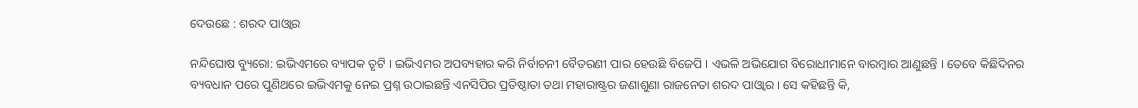ଦେଉଛେ : ଶରଦ ପାଓ୍ବାର

ନନ୍ଦିଘୋଷ ବ୍ୟୁରୋ: ଇଭିଏମରେ ବ୍ୟାପକ ତୃଟି । ଇଭିଏମର ଅପବ୍ୟହାର କରି ନିର୍ବାଚନୀ ବୈତରଣୀ ପାର ହେଉଛି ବିଜେପି । ଏଭଳି ଅଭିଯୋଗ ବିରୋଧୀମାନେ ବାରମ୍ବାର ଆଣୁଛନ୍ତି । ତେବେ କିଛିଦିନର ବ୍ୟବଧାନ ପରେ ପୁଣିଥରେ ଇଭିଏମକୁ ନେଇ ପ୍ରଶ୍ନ ଉଠାଇଛନ୍ତି ଏନସିପିର ପ୍ରତିଷ୍ଠାତା ତଥା ମହାରାଷ୍ଟ୍ରର ଜଣାଶୁଣା ରାଜନେତା ଶରଦ ପାଓ୍ବାର । ସେ କହିଛନ୍ତି କି,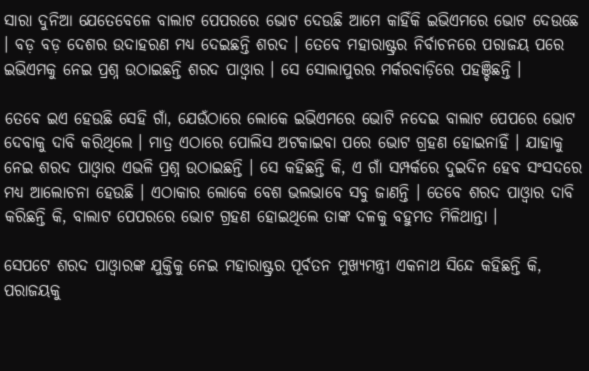ସାରା ଦୁନିଆ ଯେତେବେଳେ ବାଲାଟ ପେପରରେ ଭୋଟ ଦେଉଛି ଆମେ କାହିଁକି ଇଭିଏମରେ ଭୋଟ ଦେଉଛେ । ବଡ଼ ବଡ଼ ଦେଶର ଉଦାହରଣ ମଧ୍ୟ ଦେଇଛନ୍ତି ଶରଦ । ତେବେ ମହାରାଷ୍ଟ୍ରର ନିର୍ବାଚନରେ ପରାଜୟ ପରେ ଇଭିଏମକୁ ନେଇ ପ୍ରଶ୍ନ ଉଠାଇଛନ୍ତି ଶରଦ ପାଓ୍ବାର । ସେ ସୋଲାପୁରର ମର୍କରବାଡ଼ିରେ ପହଞ୍ଚିଛନ୍ତି ।

ତେବେ ଇଏ ହେଉଛି ସେହି ଗାଁ, ଯେଉଁଠାରେ ଲୋକେ ଇଭିଏମରେ ଭୋଟି ନଦେଇ ବାଲାଟ ପେପରେ ଭୋଟ ଦେବାକୁ ଦାବି କରିଥିଲେ । ମାତ୍ର ଏଠାରେ ପୋଲିସ ଅଟକାଇବା ପରେ ଭୋଟ ଗ୍ରହଣ ହୋଇନାହିଁ । ଯାହାକୁ ନେଇ ଶରଦ ପାଓ୍ବାର ଏଭଳି ପ୍ରଶ୍ନ ଉଠାଇଛନ୍ତି । ସେ କହିଛନ୍ତି କି, ଏ ଗାଁ ସମ୍ପର୍କରେ ଦୁଇଦିନ ହେବ ସଂସଦରେ ମଧ୍ୟ ଆଲୋଚନା ହେଉଛି । ଏଠାକାର ଲୋକେ ବେଶ ଭଲଭାବେ ସବୁ ଜାଣନ୍ତି । ତେବେ ଶରଦ ପାଓ୍ବାର ଦାବି କରିଛନ୍ତି କି, ବାଲାଟ ପେପରରେ ଭୋଟ ଗ୍ରହଣ ହୋଇଥିଲେ ତାଙ୍କ ଦଳକୁ ବହୁମତ ମିଳିଥାନ୍ତା ।

ସେପଟେ ଶରଦ ପାଓ୍ବାରଙ୍କ ଯୁକ୍ତିକୁ ନେଇ ମହାରାଷ୍ଟ୍ରର ପୂର୍ବତନ ମୁଖ୍ୟମନ୍ତ୍ରୀ ଏକନାଥ ସିନ୍ଦେ କହିଛନ୍ତି କି, ପରାଜୟକୁ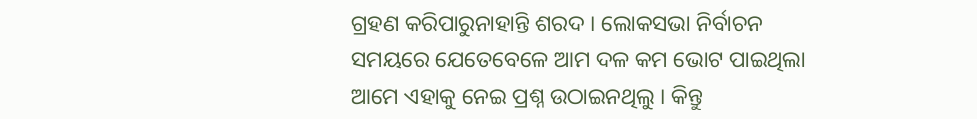ଗ୍ରହଣ କରିପାରୁନାହାନ୍ତି ଶରଦ । ଲୋକସଭା ନିର୍ବାଚନ ସମୟରେ ଯେତେବେଳେ ଆମ ଦଳ କମ ଭୋଟ ପାଇଥିଲା ଆମେ ଏହାକୁ ନେଇ ପ୍ରଶ୍ନ ଉଠାଇନଥିଲୁ । କିନ୍ତୁ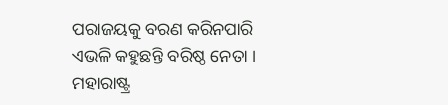ପରାଜୟକୁ ବରଣ କରିନପାରି ଏଭଳି କହୁଛନ୍ତି ବରିଷ୍ଠ ନେତା । ମହାରାଷ୍ଟ୍ର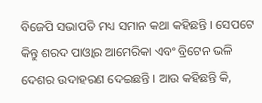ବିଜେପି ସଭାପତି ମଧ୍ୟ ସମାନ କଥା କହିଛନ୍ତି । ସେପଟେ କିନ୍ତୁ ଶରଦ ପାଓ୍ବାର ଆମେରିକା ଏବଂ ବ୍ରିଟେନ ଭଳି ଦେଶର ଉଦାହରଣ ଦେଇଛନ୍ତି । ଆଉ କହିଛନ୍ତି କି,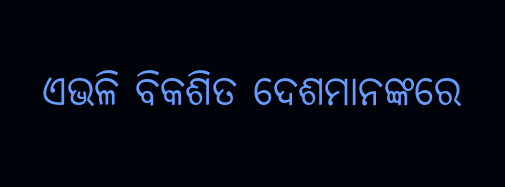ଏଭଳି ବିକଶିତ ଦେଶମାନଙ୍କରେ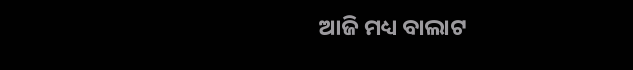ଆଜି ମଧ୍ୟ ବାଲାଟ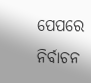ପେପରେ ନିର୍ବାଚନ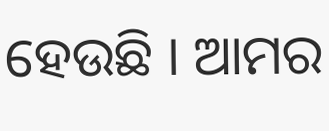ହେଉଛି । ଆମର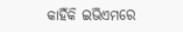କାହିଁକି ଇଭିଏମରେ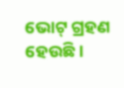ଭୋଟ୍ ଗ୍ରହଣ ହେଉଛି ।